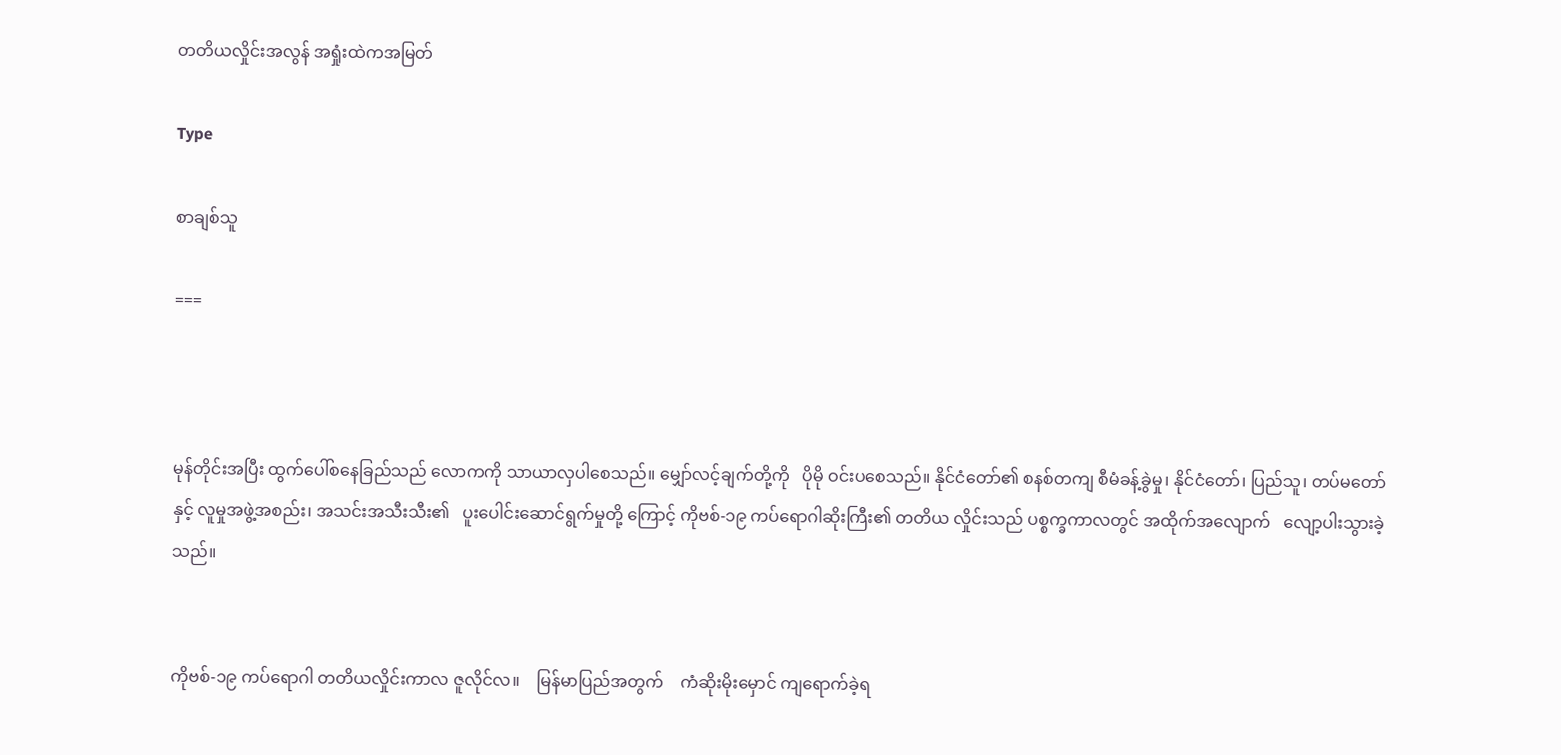တတိယလှိုင်းအလွန် အရှုံးထဲကအမြတ်

Type

စာချစ်သူ

===



မုန်တိုင်းအပြီး ထွက်ပေါ်စနေခြည်သည် လောကကို သာယာလှပါစေသည်။ မျှော်လင့်ချက်တို့ကို   ပိုမို ဝင်းပစေသည်။ နိုင်ငံတော်၏ စနစ်တကျ စီမံခန့်ခွဲမှု၊ နိုင်ငံတော်၊ ပြည်သူ၊ တပ်မတော်နှင့် လူမှုအဖွဲ့အစည်း၊ အသင်းအသီးသီး၏   ပူးပေါင်းဆောင်ရွက်မှုတို့ ကြောင့် ကိုဗစ်-၁၉ ကပ်ရောဂါဆိုးကြီး၏ တတိယ လှိုင်းသည် ပစ္စက္ခကာလတွင် အထိုက်အလျောက်   လျော့ပါးသွားခဲ့သည်။


ကိုဗစ်-၁၉ ကပ်ရောဂါ တတိယလှိုင်းကာလ ဇူလိုင်လ။    မြန်မာပြည်အတွက်    ကံဆိုးမိုးမှောင် ကျရောက်ခဲ့ရ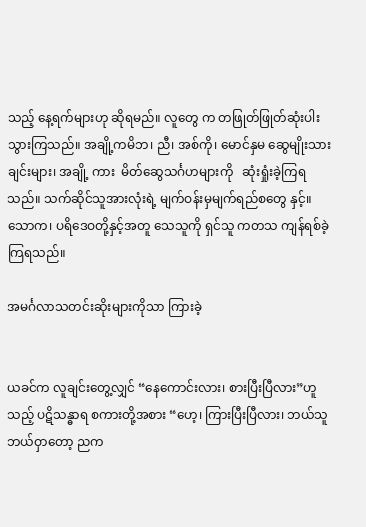သည့် နေ့ရက်များဟု ဆိုရမည်။ လူတွေ က တဖြုတ်ဖြုတ်ဆုံးပါးသွားကြသည်။ အချို့ကမိဘ၊ ညီ၊ အစ်ကို၊ မောင်နှမ ဆွေမျိုးသားချင်းများ၊ အချို့ ကား  မိတ်ဆွေသင်္ဂဟများကို   ဆုံးရှုံးခဲ့ကြရသည်။ သက်ဆိုင်သူအားလုံးရဲ့ မျက်ဝန်းမှမျက်ရည်စတွေ နှင့်။ သောက၊ ပရိဒေဝတို့နှင့်အတူ သေသူကို ရှင်သူ ကတသ ကျန်ရစ်ခဲ့ကြရသည်။

အမင်္ဂလာသတင်းဆိုးများကိုသာ ကြားခဲ့


ယခင်က လူချင်းတွေ့လျှင် “နေကောင်းလား၊ စားပြီးပြီလား”ဟူသည့် ပဋိသန္ဓာရ စကားတို့အစား “ဟေ့၊ ကြားပြီးပြီလား၊ ဘယ်သူ ဘယ်ဝှာတော့ ညက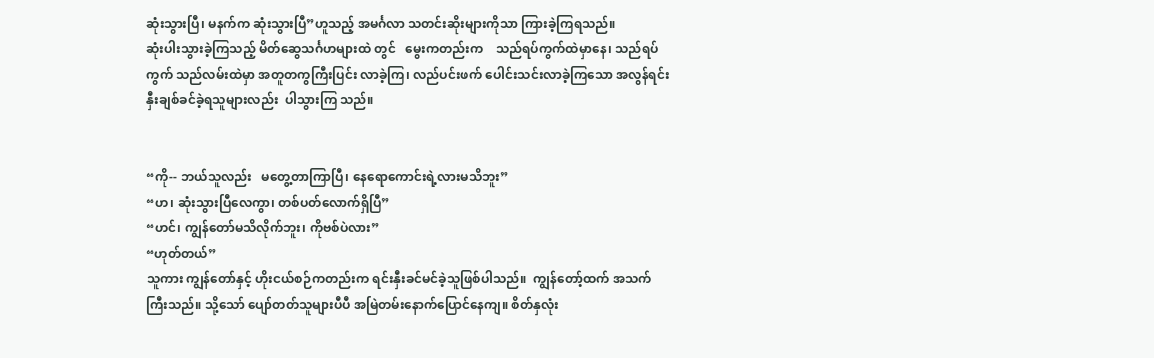ဆုံးသွားပြီ၊ မနက်က ဆုံးသွားပြီ”ဟူသည့် အမင်္ဂလာ သတင်းဆိုးများကိုသာ ကြားခဲ့ကြရသည်။
ဆုံးပါးသွားခဲ့ကြသည့် မိတ်ဆွေသင်္ဂဟများထဲ တွင်   မွေးကတည်းက    သည်ရပ်ကွက်ထဲမှာနေ၊ သည်ရပ်ကွက် သည်လမ်းထဲမှာ အတူတကွကြီးပြင်း လာခဲ့ကြ၊ လည်ပင်းဖက် ပေါင်းသင်းလာခဲ့ကြသော အလွန်ရင်းနှီးချစ်ခင်ခဲ့ရသူများလည်း  ပါသွားကြ သည်။


“ကို-- ဘယ်သူလည်း   မတွေ့တာကြာပြီ၊ နေရောကောင်းရဲ့လားမသိဘူး”
“ဟ၊ ဆုံးသွားပြီလေကွာ၊ တစ်ပတ်လောက်ရှိပြီ”
“ဟင်၊ ကျွန်တော်မသိလိုက်ဘူး၊ ကိုဗစ်ပဲလား”
“ဟုတ်တယ်”
သူကား ကျွန်တော်နှင့် ဟိုးငယ်စဉ်ကတည်းက ရင်းနှီးခင်မင်ခဲ့သူဖြစ်ပါသည်။  ကျွန်တော့်ထက် အသက်ကြီးသည်။ သို့သော် ပျော်တတ်သူများပီပီ အမြဲတမ်းနောက်ပြောင်နေကျ။ စိတ်နှလုံး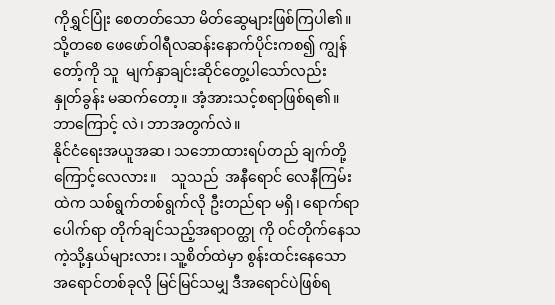ကိုရွှင်ပြုံး စေတတ်သော မိတ်ဆွေများဖြစ်ကြပါ၏။ သို့တစေ ဖေဖော်ဝါရီလဆန်းနောက်ပိုင်းကစ၍ ကျွန်တော့်ကို သူ  မျက်နှာချင်းဆိုင်တွေ့ပါသော်လည်း   နှုတ်ခွန်း မဆက်တော့။ အံ့အားသင့်စရာဖြစ်ရ၏။ ဘာကြောင့် လဲ၊ ဘာအတွက်လဲ။
နိုင်ငံရေးအယူအဆ၊ သဘောထားရပ်တည် ချက်တို့ကြောင့်လေလား။    သူသည်  အနီရောင် လေနီကြမ်းထဲက သစ်ရွက်တစ်ရွက်လို ဦးတည်ရာ မရှိ၊ ရောက်ရာပေါက်ရာ တိုက်ချင်သည့်အရာဝတ္ထု ကို ဝင်တိုက်နေသကဲ့သို့နှယ်များလား၊ သူ့စိတ်ထဲမှာ စွန်းထင်းနေသော အရောင်တစ်ခုလို မြင်မြင်သမျှ ဒီအရောင်ပဲဖြစ်ရ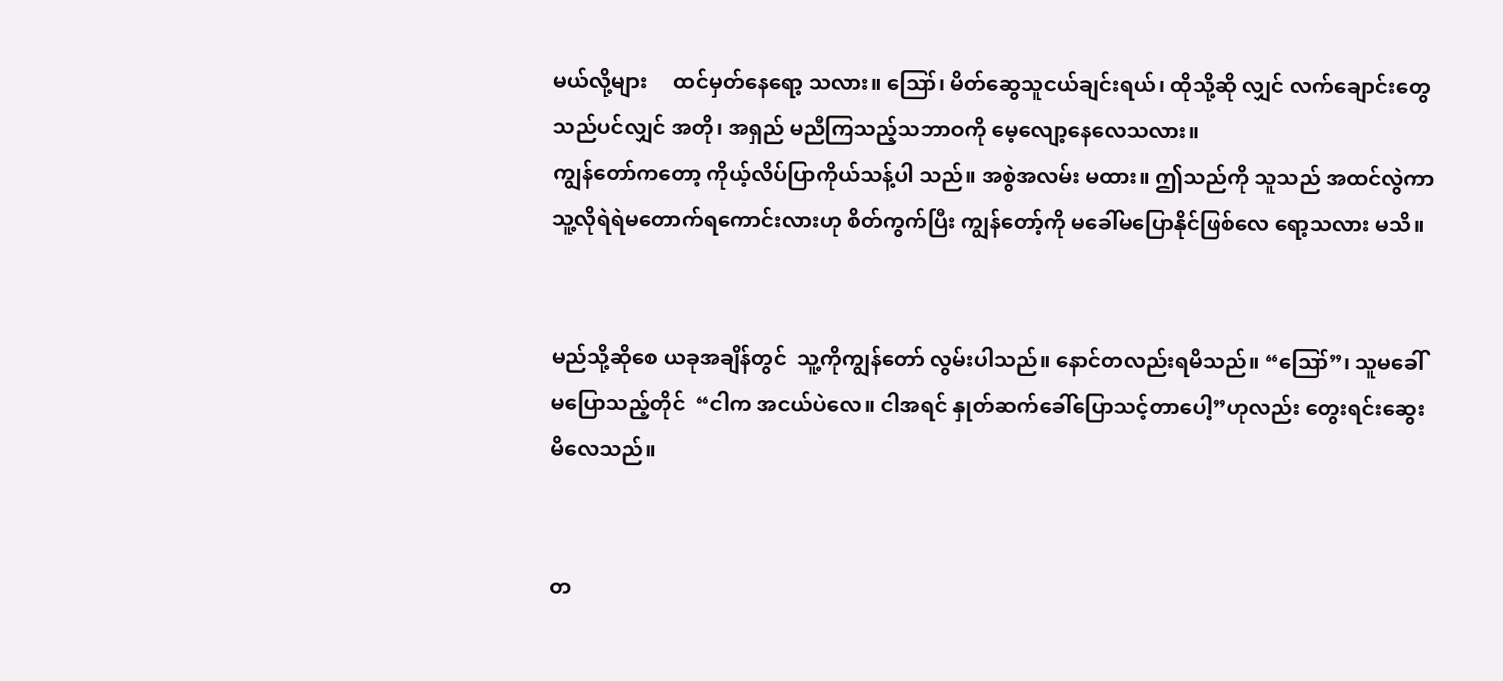မယ်လို့များ     ထင်မှတ်နေရော့ သလား။ ဪ၊ မိတ်ဆွေသူငယ်ချင်းရယ်၊ ထိုသို့ဆို လျှင် လက်ချောင်းတွေသည်ပင်လျှင် အတို၊ အရှည် မညီကြသည့်သဘာဝကို မေ့လျော့နေလေသလား။
ကျွန်တော်ကတော့ ကိုယ့်လိပ်ပြာကိုယ်သန့်ပါ သည်။ အစွဲအလမ်း မထား။ ဤသည်ကို သူသည် အထင်လွဲကာ သူ့လိုရဲရဲမတောက်ရကောင်းလားဟု စိတ်ကွက်ပြီး ကျွန်တော့်ကို မခေါ်မပြောနိုင်ဖြစ်လေ ရော့သလား မသိ။


မည်သို့ဆိုစေ ယခုအချိန်တွင်  သူ့ကိုကျွန်တော် လွမ်းပါသည်။ နောင်တလည်းရမိသည်။ “ဪ”၊ သူမခေါ်မပြောသည့်တိုင်  “ငါက အငယ်ပဲလေ။ ငါအရင် နှုတ်ဆက်ခေါ်ပြောသင့်တာပေါ့”ဟုလည်း တွေးရင်းဆွေးမိလေသည်။


တ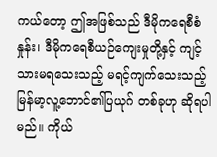ကယ်တော့ ဤအဖြစ်သည် ဒီမိုကရေစီစံနှုန်း၊ ဒီမိုကရေစီယဉ်ကျေးမှုတို့နှင့် ကျင့်သားမရသေးသည့် မရင့်ကျက်သေးသည့်   မြန်မာ့လူ့ဘောင်၏ပြယုဂ် တစ်ခုဟု ဆိုရပါမည်။ ကိုယ်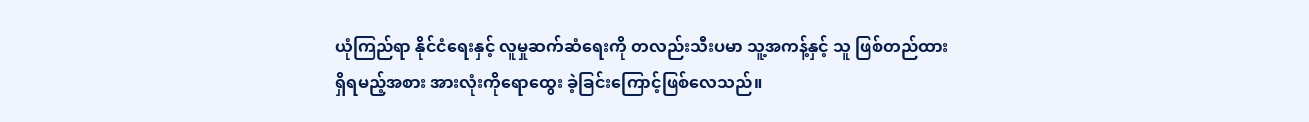ယုံကြည်ရာ နိုင်ငံရေးနှင့် လူမှုဆက်ဆံရေးကို တလည်းသီးပမာ သူ့အကန့်နှင့် သူ ဖြစ်တည်ထားရှိရမည့်အစား အားလုံးကိုရောထွေး ခဲ့ခြင်းကြောင့်ဖြစ်လေသည်။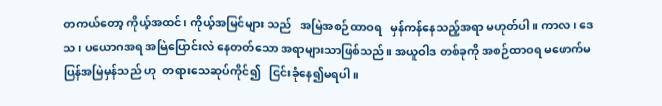တကယ်တော့ ကိုယ့်အထင်၊ ကိုယ့်အမြင်များ သည်   အမြဲအစဉ်ထာဝရ   မှန်ကန်နေသည့်အရာ မဟုတ်ပါ။ ကာလ၊ ဒေသ၊ ပယောဂအရ အမြဲပြောင်းလဲ နေတတ်သော အရာများသာဖြစ်သည်။ အယူဝါဒ တစ်ခုကို အစဉ်ထာဝရ မဖောက်မပြန်အမြဲမှန်သည် ဟု  တရားသေဆုပ်ကိုင်၍   ငြင်းခုံနေ၍မရပါ။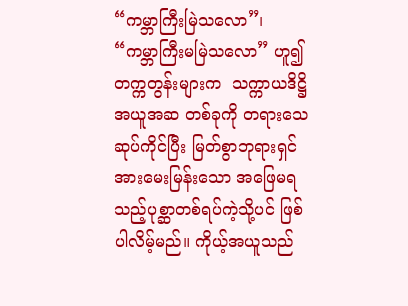“ကမ္ဘာကြီးမြဲသလော”၊  “ကမ္ဘာကြီးမမြဲသလော” ဟူ၍ တက္ကတွန်းများက  သက္ကာယဒိဋ္ဌိအယူအဆ တစ်ခုကို တရားသေဆုပ်ကိုင်ပြီး မြတ်စွာဘုရားရှင် အားမေးမြန်းသော အဖြေမရသည့်ပုစ္ဆာတစ်ရပ်ကဲ့သို့ပင် ဖြစ်ပါလိမ့်မည်။ ကိုယ့်အယူသည်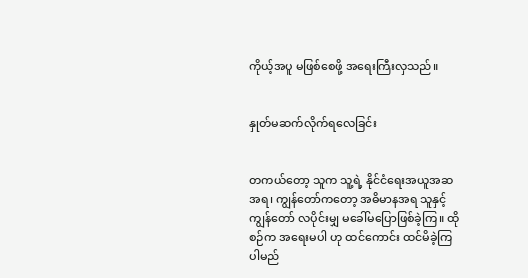ကိုယ့်အပူ မဖြစ်စေဖို့ အရေးကြီးလှသည်။


နှုတ်မဆက်လိုက်ရလေခြင်း


တကယ်တော့ သူက သူ့ရဲ့ နိုင်ငံရေးအယူအဆ အရ၊ ကျွန်တော်ကတော့ အဓိမာနအရ သူနှင့်ကျွန်တော် လပိုင်းမျှ မခေါ်မပြောဖြစ်ခဲ့ကြ။ ထိုစဉ်က အရေးမပါ ဟု ထင်ကောင်း ထင်မိခဲ့ကြပါမည်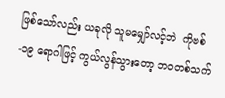ဖြစ်သော်လည်း ယခုလို သူမမျှော်လင့်ဘဲ  ကိုဗစ်-၁၉ ရောဂါဖြင့် ကွယ်လွန်သွားတော့ ဘဝတစ်သက်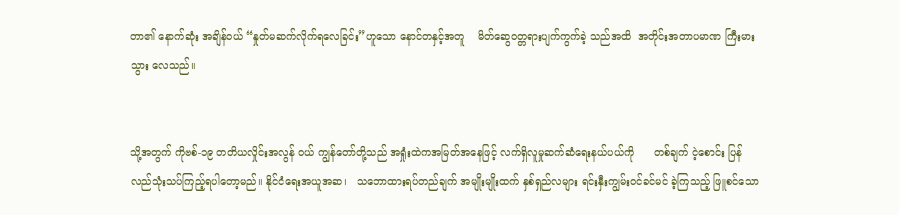တာ၏ နောက်ဆုံး အချိန်ဝယ် “နှုတ်မဆက်လိုက်ရလေခြင်း”ဟူသော နောင်တနှင့်အတူ    မိတ်ဆွေဝတ္တရားပျက်ကွက်ခဲ့ သည်အထိ  အတိုင်းအတာပမာဏ ကြီးမားသွား လေသည်။


သို့အတွက် ကိုဗစ်-၁၉ တတိယလှိုင်းအလွန် ဝယ် ကျွန်တော်တို့သည် အရှုံးထဲကအမြတ်အနေဖြင့် လက်ရှိလူမှုဆက်ဆံရေးနယ်ပယ်ကို      တစ်ချက် ငဲ့စောင်း ပြန်လည်သုံးသပ်ကြည့်ရပါတော့မည်။ နိုင်ငံရေးအယူအဆ၊   သဘောထားရပ်တည်ချက် အမျိုးမျိုးထက် နှစ်ရှည်လများ ရင်းနှီးကျွမ်းဝင်ခင်မင် ခဲ့ကြသည့် ဖြူစင်သော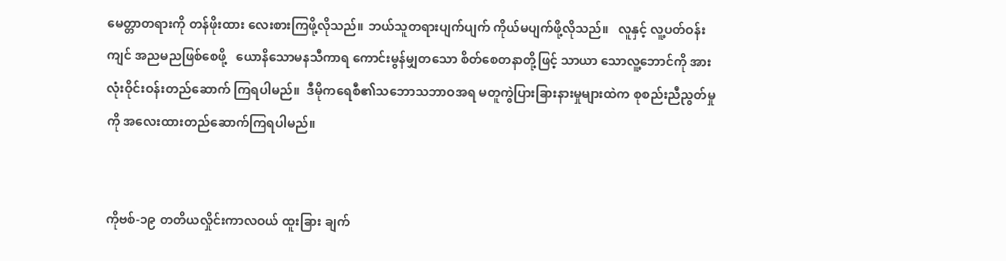မေတ္တာတရားကို တန်ဖိုးထား လေးစားကြဖို့လိုသည်။ ဘယ်သူတရားပျက်ပျက် ကိုယ်မပျက်ဖို့လိုသည်။   လူနှင့် လူ့ပတ်ဝန်းကျင် အညမညဖြစ်စေဖို့   ယောနိသောမနသီကာရ ကောင်းမွန်မျှတသော စိတ်စေတနာတို့ဖြင့် သာယာ သောလူ့ဘောင်ကို အားလုံးဝိုင်းဝန်းတည်ဆောက် ကြရပါမည်။  ဒီမိုကရေစီ၏သဘောသဘာဝအရ မတူကွဲပြားခြားနားမှုများထဲက စုစည်းညီညွတ်မှု ကို အလေးထားတည်ဆောက်ကြရပါမည်။


ကိုဗစ်-၁၉ တတိယလှိုင်းကာလဝယ် ထူးခြား ချက်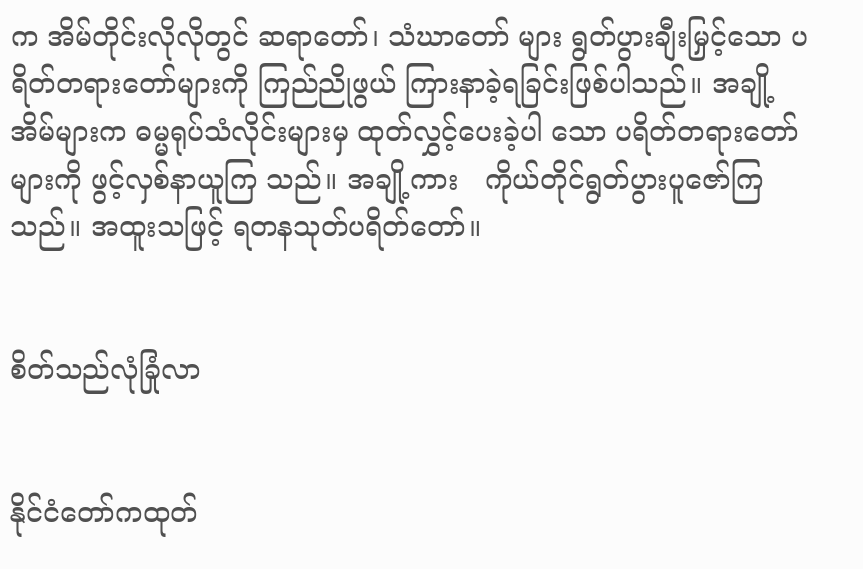က အိမ်တိုင်းလိုလိုတွင် ဆရာတော်၊ သံဃာတော် များ ရွတ်ပွားချီးမြှင့်သော ပရိတ်တရားတော်များကို ကြည်ညိုဖွယ် ကြားနာခဲ့ရခြင်းဖြစ်ပါသည်။ အချို့ အိမ်များက ဓမ္မရုပ်သံလိုင်းများမှ ထုတ်လွှင့်ပေးခဲ့ပါ သော ပရိတ်တရားတော်များကို ဖွင့်လှစ်နာယူကြ သည်။ အချို့ကား   ကိုယ်တိုင်ရွတ်ပွားပူဇော်ကြ သည်။ အထူးသဖြင့် ရတနသုတ်ပရိတ်တော်။


စိတ်သည်လုံခြုံလာ


နိုင်ငံတော်ကထုတ်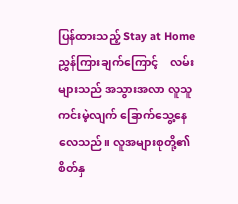ပြန်ထားသည့် Stay at Home ညွှန်ကြားချက်ကြောင့်    လမ်းများသည် အသွားအလာ လူသူကင်းမဲ့လျက် ခြောက်သွေ့နေ လေသည်။ လူအများစုတို့၏ စိတ်နှ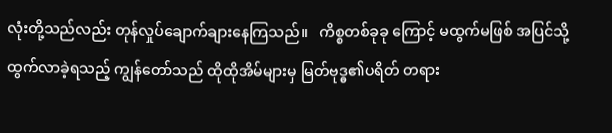လုံးတို့သည်လည်း တုန်လှုပ်ချောက်ချားနေကြသည်။   ကိစ္စတစ်ခုခု ကြောင့် မထွက်မဖြစ် အပြင်သို့ထွက်လာခဲ့ရသည့် ကျွန်တော်သည် ထိုထိုအိမ်များမှ မြတ်ဗုဒ္ဓ၏ပရိတ် တရား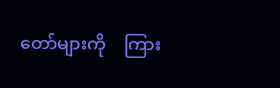တော်များကို    ကြား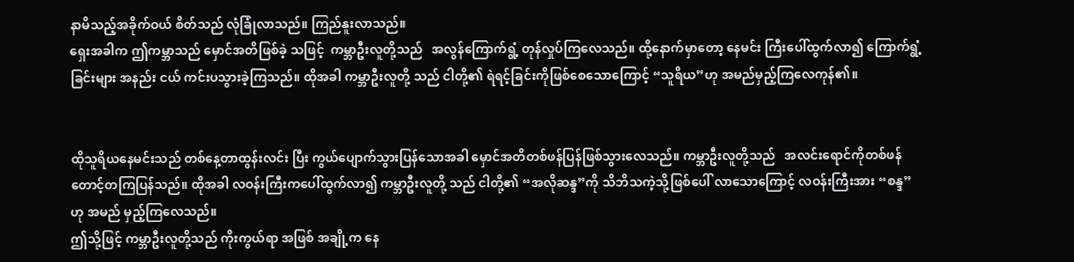နာမိသည့်အခိုက်ဝယ် စိတ်သည် လုံခြုံလာသည်။ ကြည်နူးလာသည်။
ရှေးအခါက ဤကမ္ဘာသည် မှောင်အတိဖြစ်ခဲ့ သဖြင့်  ကမ္ဘာဦးလူတို့သည်   အလွန်ကြောက်ရွံ့ တုန်လှုပ်ကြလေသည်။ ထို့နောက်မှာတော့ နေမင်း ကြီးပေါ်ထွက်လာ၍ ကြောက်ရွံ့ခြင်းများ အနည်း ငယ် ကင်းပသွားခဲ့ကြသည်။ ထိုအခါ ကမ္ဘာဦးလူတို့ သည် ငါတို့၏ ရဲရင့်ခြင်းကိုဖြစ်စေသောကြောင့် “သူရိယ”ဟု အမည်မှည့်ကြလေကုန်၏။


ထိုသူရိယနေမင်းသည် တစ်နေ့တာထွန်းလင်း ပြီး ကွယ်ပျောက်သွားပြန်သောအခါ မှောင်အတိတစ်ဖန်ပြန်ဖြစ်သွားလေသည်။ ကမ္ဘာဦးလူတို့သည်   အလင်းရောင်ကိုတစ်ဖန် တောင့်တကြပြန်သည်။ ထိုအခါ လဝန်းကြီးကပေါ်ထွက်လာ၍ ကမ္ဘာဦးလူတို့ သည် ငါတို့၏ “အလိုဆန္ဒ”ကို သိဘိသကဲ့သို့ဖြစ်ပေါ် လာသောကြောင့် လဝန်းကြီးအား “စန္ဒ”ဟု အမည် မှည့်ကြလေသည်။
ဤသို့ဖြင့် ကမ္ဘာဦးလူတို့သည် ကိုးကွယ်ရာ အဖြစ် အချို့က နေ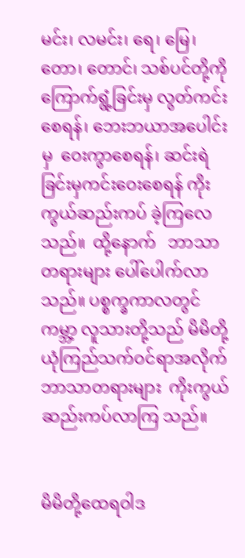မင်း၊ လမင်း၊ ရေ၊ မြေ၊ တော၊ တောင်၊ သစ်ပင်တို့ကိုကြောက်ရွံ့ခြင်းမှ လွတ်ကင်း စေရန်၊ ဘေးဘယာအပေါင်းမှ  ဝေးကွာစေရန်၊ ဆင်းရဲခြင်းမှကင်းဝေးစေရန် ကိုးကွယ်ဆည်းကပ် ခဲ့ကြလေသည်။  ထို့နောက်   ဘာသာတရားများ ပေါ်ပေါက်လာသည်။ ပစ္စက္ခကာလတွင် ကမ္ဘာ့ လူသားတို့သည် မိမိတို့ယုံကြည်သက်ဝင်ရာအလိုက် ဘာသာတရားများ  ကိုးကွယ်ဆည်းကပ်လာကြ သည်။


မိမိတို့ထေရဝါဒ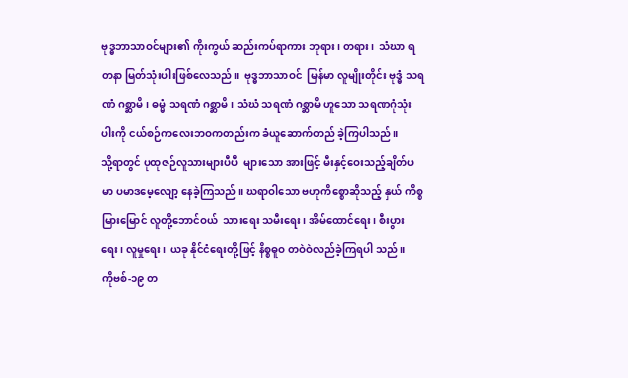ဗုဒ္ဓဘာသာဝင်များ၏ ကိုးကွယ် ဆည်းကပ်ရာကား ဘုရား၊ တရား၊  သံဃာ ရတနာ မြတ်သုံးပါးဖြစ်လေသည်။  ဗုဒ္ဓဘာသာဝင်  မြန်မာ လူမျိုးတိုင်း ဗုဒ္ဓံ သရဏံ ဂစ္ဆာမိ၊ ဓမ္မံ သရဏံ ဂစ္ဆာမိ၊ သံဃံ သရဏံ ဂစ္ဆာမိ ဟူသော သရဏဂုံသုံးပါးကို ငယ်စဉ်ကလေးဘဝကတည်းက ခံယူဆောက်တည် ခဲ့ကြပါသည်။
သို့ရာတွင် ပုထုဇဉ်လူသားများပီပီ  များသော အားဖြင့် မီးနှင့်ဝေးသည့်ချိတ်ပမာ ပမာဒမေ့လျော့ နေခဲ့ကြသည်။ ဃရာဝါသော ဗဟုကိစ္စောဆိုသည့် နှယ် ကိစ္စမြားမြောင် လူတို့ဘောင်ဝယ်  သားရေး သမီးရေး၊ အိမ်ထောင်ရေး၊ စီးပွားရေး၊ လူမှုရေး၊ ယခု နိုင်ငံရေးတို့ဖြင့် နိစ္စဓူဝ တဝဲဝဲလည်ခဲ့ကြရပါ သည်။
ကိုဗစ်-၁၉ တ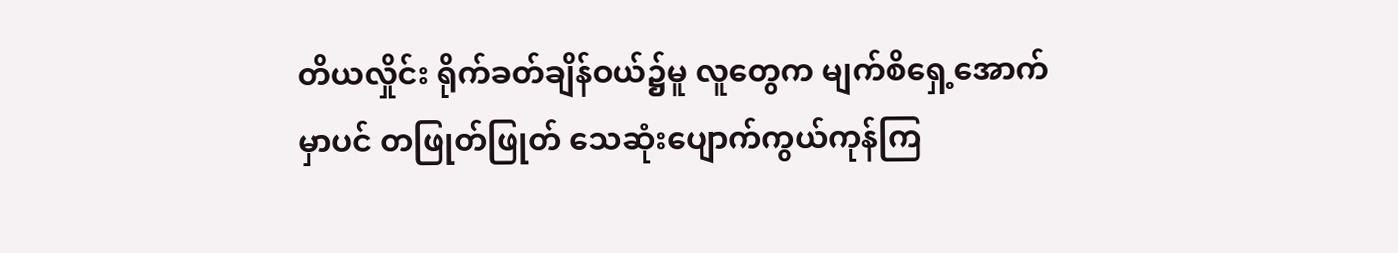တိယလှိုင်း ရိုက်ခတ်ချိန်ဝယ်၌မူ လူတွေက မျက်စိရှေ့အောက်မှာပင် တဖြုတ်ဖြုတ် သေဆုံးပျောက်ကွယ်ကုန်ကြ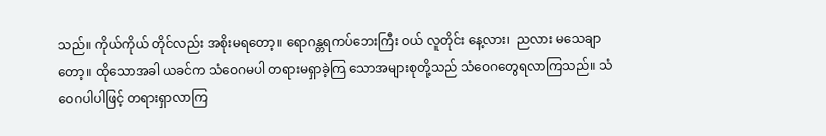သည်။ ကိုယ်ကိုယ် တိုင်လည်း အစိုးမရတော့။ ရောဂန္တရကပ်ဘေးကြီး ဝယ် လူတိုင်း နေ့လား၊  ညလား မသေချာတော့။ ထိုသောအခါ ယခင်က သံဝေဂမပါ တရားမရှာခဲ့ကြ သောအများစုတို့သည် သံဝေဂတွေရလာကြသည်။ သံဝေဂပါပါဖြင့် တရားရှာလာကြ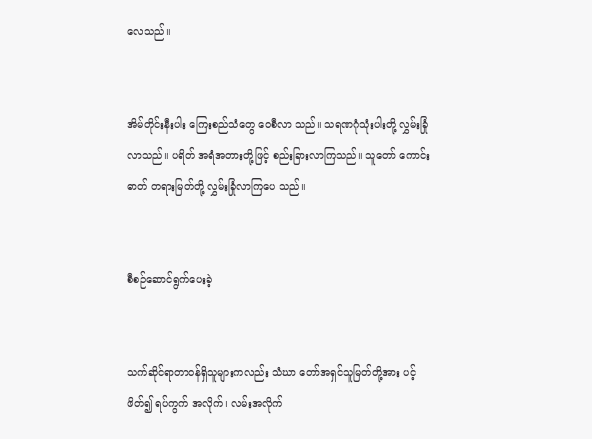လေသည်။


အိမ်တိုင်းနီးပါး ကြေးစည်သံတွေ ဝေစီလာ သည်။ သရဏဂုံသုံးပါးတို့ လွှမ်းခြုံလာသည်။ ပရိတ် အရံအတားတို့ဖြင့် စည်းခြားလာကြသည်။ သူတော် ကောင်းဓာတ် တရားမြတ်တို့ လွှမ်းခြုံလာကြပေ သည်။


စီစဉ်ဆောင်ရွက်ပေးခဲ့


သက်ဆိုင်ရာတာဝန်ရှိသူများကလည်း သံဃာ တော်အရှင်သူမြတ်တို့အား ပင့်ဖိတ်၍ ရပ်ကွက် အလိုက်၊ လမ်းအလိုက်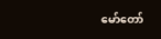မော်တော်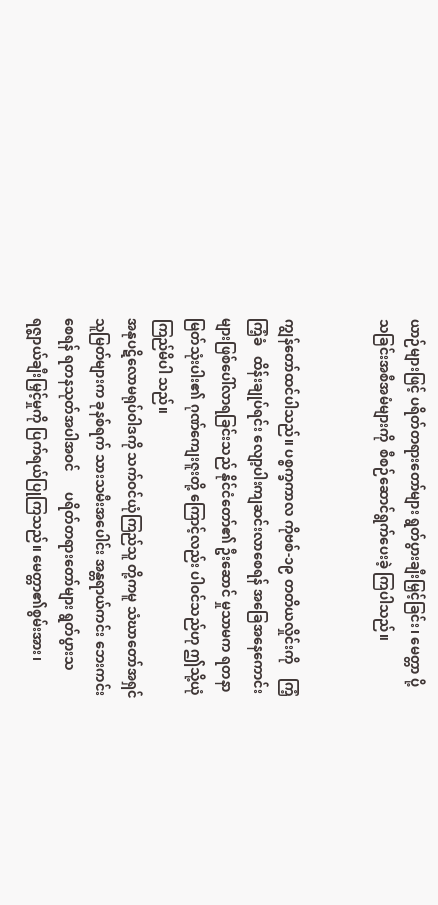ယာဉ်များဖြင့် ပရိတ်တရားတော်များ ရွတ်ပွားချီးမြှင့်ခြင်း၊ မေတ္တာ ပို့သခြင်းအစီအမံများကို  စီစဉ်ဆောင်ရွက်ပေးခဲ့ ကြပါသည်။


ကျွန်တော်ထင်ပါသည်။ ပစ္စက္ခကာလ ကိုဗစ်-၁၉ တတိယလှိုင်းကို    ကြံ့ကြံ့ခံ   ထိန်းချုပ်ရင်း လျော့ပါးကျဆင်းလာစေရန် အခြေအနေကောင်းများဖြစ်ပေါ်လာရခြင်းသည် နိုင်ငံတော်၏ ဦးဆောင် မှုသာမက ရတနာမြတ်သုံးပါး၏ ဂုဏ်ကျေးဇူးတို့ ကြောင့်လည်း ပါဝင်သည်ဟု ဤသို့ယုံကြည်မိပါ သည်။
အနုပဋိလောမရုပ်ဝါဒကို သက်ဝင်ယုံကြည်သူ တို့ကမူ သံဃာတော်အရှင်သူမြတ်များက ခုနစ်ရက် သားသမီးအပေါင်း အန္တရာယ်ကင်း ဘေးကင်းစေရန် ရတနသုတ်အပါအဝင်      ပရိတ်တရားတော်များ ရွတ်ပွားသရဇ္ဈာယ်ချီးမြှင့်မှုကို ပြက်ရယ်ပြုကြသည်။ မေတ္တာ၏စွမ်းအား၊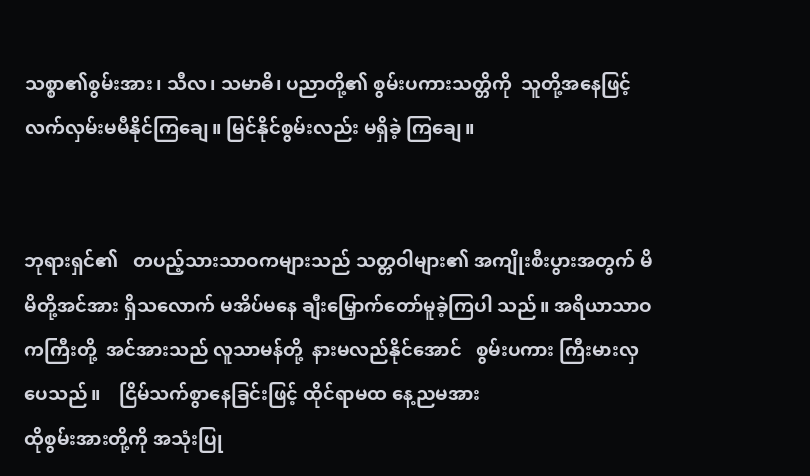သစ္စာ၏စွမ်းအား၊ သီလ၊ သမာဓိ၊ ပညာတို့၏ စွမ်းပကားသတ္တိကို  သူတို့အနေဖြင့် လက်လှမ်းမမီနိုင်ကြချေ။ မြင်နိုင်စွမ်းလည်း မရှိခဲ့ ကြချေ။


ဘုရားရှင်၏   တပည့်သားသာဝကများသည် သတ္တဝါများ၏ အကျိုးစီးပွားအတွက် မိမိတို့အင်အား ရှိသလောက် မအိပ်မနေ ချီးမြှောက်တော်မူခဲ့ကြပါ သည်။ အရိယာသာဝကကြီးတို့  အင်အားသည် လူသာမန်တို့  နားမလည်နိုင်အောင်   စွမ်းပကား ကြီးမားလှပေသည်။    ငြိမ်သက်စွာနေခြင်းဖြင့် ထိုင်ရာမထ နေ့ညမအား
ထိုစွမ်းအားတို့ကို အသုံးပြု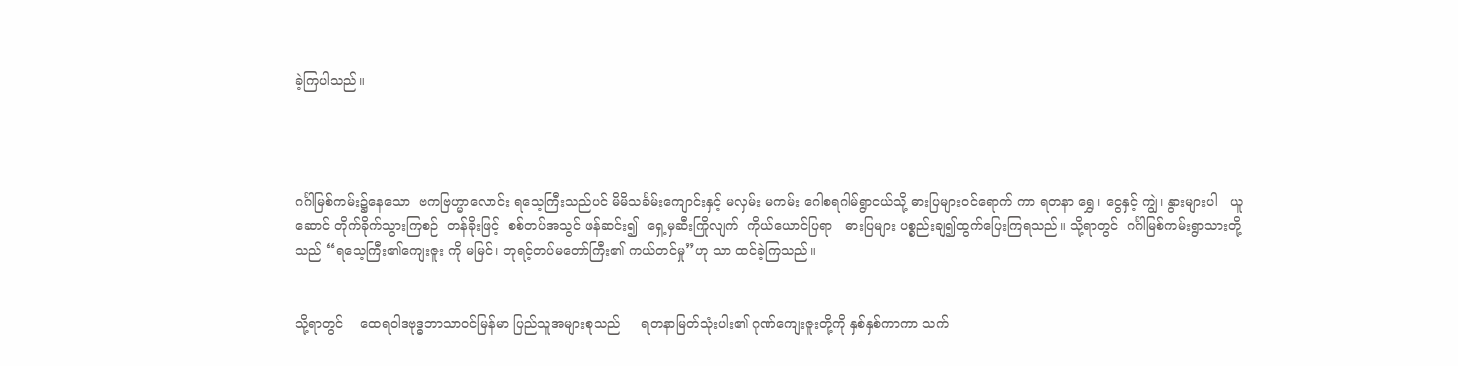ခဲ့ကြပါသည်။




ဂင်္ဂါမြစ်ကမ်း၌နေသော  ဗကဗြဟ္မာလောင်း ရသေ့ကြီးသည်ပင် မိမိသင်္ခမ်းကျောင်းနှင့် မလှမ်း မကမ်း ဂေါစရဂါမ်ရွာငယ်သို့ ဓားပြများဝင်ရောက် ကာ ရတနာ ရွှေ၊ ငွေနှင့် ကျွဲ၊ နွားများပါ   ယူဆောင် တိုက်ခိုက်သွားကြစဉ်  တန်ခိုးဖြင့်  စစ်တပ်အသွင် ဖန်ဆင်း၍  ရှေ့မှဆီးကြိုလျက်  ကိုယ်ယောင်ပြရာ   ဓားပြများ ပစ္စည်းချ၍ထွက်ပြေးကြရသည်။ သို့ရာတွင်  ဂင်္ဂါမြစ်ကမ်းရွာသားတို့သည် “ရသေ့ကြီး၏ကျေးဇူး ကို မမြင်၊ ဘုရင့်တပ်မတော်ကြီး၏ ကယ်တင်မှု”ဟု သာ ထင်ခဲ့ကြသည်။


သို့ရာတွင်    ထေရဝါဒဗုဒ္ဓဘာသာဝင်မြန်မာ ပြည်သူအများစုသည်     ရတနာမြတ်သုံးပါး၏ ဂုဏ်ကျေးဇူးတို့ကို နှစ်နှစ်ကာကာ သက်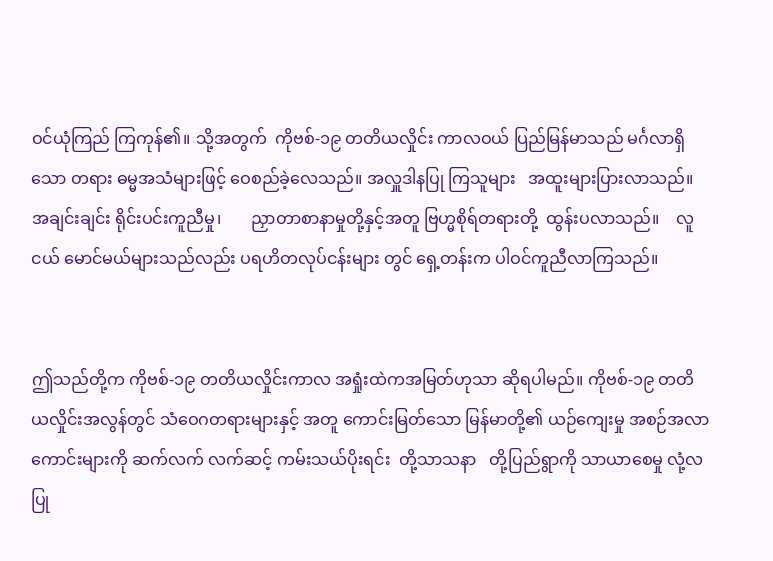ဝင်ယုံကြည် ကြကုန်၏။ သို့အတွက်  ကိုဗစ်-၁၉ တတိယလှိုင်း ကာလဝယ် ပြည်မြန်မာသည် မင်္ဂလာရှိသော တရား ဓမ္မအသံများဖြင့် ဝေစည်ခဲ့လေသည်။ အလှူဒါနပြု ကြသူများ   အထူးများပြားလာသည်။ အချင်းချင်း ရိုင်းပင်းကူညီမှု၊       ညှာတာစာနာမှုတို့နှင့်အတူ ဗြဟ္မစိုရ်တရားတို့  ထွန်းပလာသည်။    လူငယ် မောင်မယ်များသည်လည်း ပရဟိတလုပ်ငန်းများ တွင် ရှေ့တန်းက ပါဝင်ကူညီလာကြသည်။


ဤသည်တို့က ကိုဗစ်-၁၉ တတိယလှိုင်းကာလ အရှုံးထဲကအမြတ်ဟုသာ ဆိုရပါမည်။ ကိုဗစ်-၁၉ တတိယလှိုင်းအလွန်တွင် သံဝေဂတရားများနှင့် အတူ ကောင်းမြတ်သော မြန်မာတို့၏ ယဉ်ကျေးမှု အစဉ်အလာကောင်းများကို ဆက်လက် လက်ဆင့် ကမ်းသယ်ပိုးရင်း  တို့သာသနာ   တို့ပြည်ရွာကို သာယာစေမှု လုံ့လပြု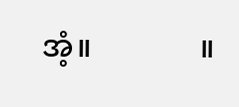အံ့။              ။